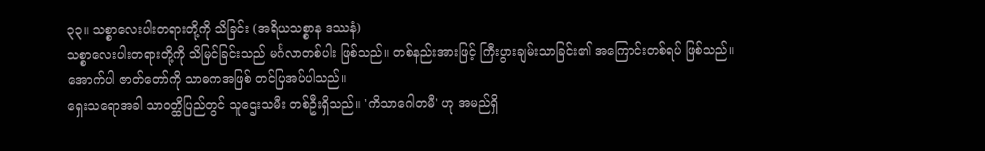၃၃။ သစ္စာလေးပါးတရားတို့ကို သိခြင်း (အရိယသစ္စာန ဒဿနံ)
သစ္စာလေးပါးတရားတို့ကို သိမြင်ခြင်းသည် မင်္ဂလာတစ်ပါး ဖြစ်သည်။ တစ်နည်းအားဖြင့် ကြီးပွားချမ်းသာခြင်း၏ အကြောင်းတစ်ရပ် ဖြစ်သည်။ အောက်ပါ ဇာတ်တော်ကို သာဓကအဖြစ် တင်ပြအပ်ပါသည်။
ရှေးသရောအခါ သာဝတ္ထိပြည်တွင် သူဌေးသမီး တစ်ဦးရှိသည်။ 'ကိသာဂေါတမီ' ဟု အမည်ရှိ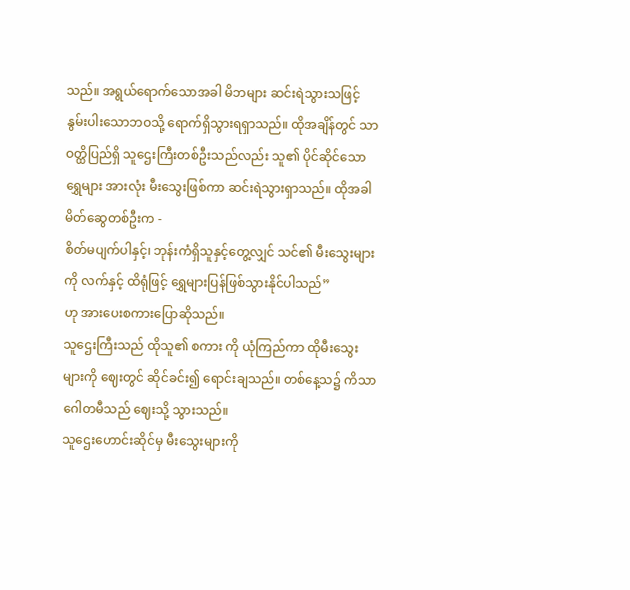သည်။ အရွယ်ရောက်သောအခါ မိဘများ ဆင်းရဲသွားသဖြင့် နွမ်းပါးသောဘဝသို့ ရောက်ရှိသွားရရှာသည်။ ထိုအချိန်တွင် သာဝတ္ထိပြည်ရှိ သူဌေးကြီးတစ်ဦးသည်လည်း သူ၏ ပိုင်ဆိုင်သောရွှေများ အားလုံး မီးသွေးဖြစ်ကာ ဆင်းရဲသွားရှာသည်။ ထိုအခါ မိတ်ဆွေတစ်ဦးက -
စိတ်မပျက်ပါနှင့်၊ ဘုန်းကံရှိသူနှင့်တွေ့လျှင် သင်၏ မီးသွေးများကို လက်နှင့် ထိရုံဖြင့် ရွှေများပြန်ဖြစ်သွားနိုင်ပါသည်”
ဟု အားပေးစကားပြောဆိုသည်။
သူဌေးကြီးသည် ထိုသူ၏ စကား ကို ယုံကြည်ကာ ထိုမီးသွေးများကို ဈေးတွင် ဆိုင်ခင်း၍ ရောင်းချသည်။ တစ်နေ့သ၌ ကိသာဂေါတမီသည် ဈေးသို့ သွားသည်။
သူဌေးဟောင်းဆိုင်မှ မီးသွေးများကို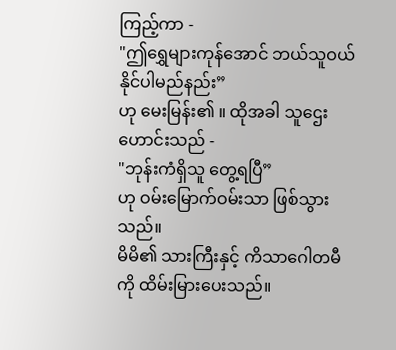ကြည့်ကာ -
"ဤရွှေများကုန်အောင် ဘယ်သူဝယ်နိုင်ပါမည်နည်း”
ဟု မေးမြန်း၏ ။ ထိုအခါ သူဌေးဟောင်းသည် -
"ဘုန်းကံရှိသူ တွေ့ရပြီ”
ဟု ဝမ်းမြောက်ဝမ်းသာ ဖြစ်သွားသည်။
မိမိ၏ သားကြီးနှင့် ကိသာဂေါတမီကို ထိမ်းမြားပေးသည်။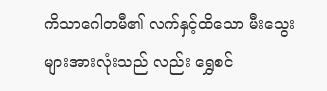ကိသာဂေါတမီ၏ လက်နှင့်ထိသော မီးသွေးများအားလုံးသည် လည်း ရွှေစင်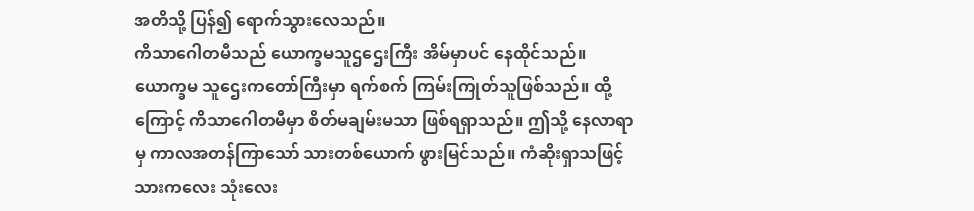အတိသို့ ပြန်၍ ရောက်သွားလေသည်။
ကိသာဂေါတမီသည် ယောက္ခမသူဌဌေးကြီး အိမ်မှာပင် နေထိုင်သည်။ ယောက္ခမ သူဌေးကတော်ကြီးမှာ ရက်စက် ကြမ်းကြုတ်သူဖြစ်သည်။ ထို့ကြောင့် ကိသာဂေါတမီမှာ စိတ်မချမ်းမသာ ဖြစ်ရရှာသည်။ ဤသို့ နေလာရာမှ ကာလအတန်ကြာသော် သားတစ်ယောက် ဖွားမြင်သည်။ ကံဆိုးရှာသဖြင့် သားကလေး သုံးလေး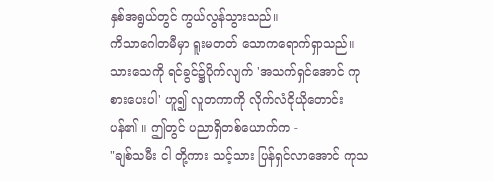နှစ်အရွယ်တွင် ကွယ်လွန်သွားသည်။
ကိသာဂေါတမီမှာ ရူးမတတ် သောကရောက်ရှာသည်။ သားသေကို ရင်ခွင်၌ပိုက်လျက် 'အသက်ရှင်အောင် ကုစားပေးပါ' ဟူ၍ လူတကာကို လိုက်လံငိုယိုတောင်းပန်၏ ။ ဤတွင် ပညာရှိတစ်ယောက်က -
"ချစ်သမီး ငါ တို့ကား သင့်သား ပြန်ရှင်လာအောင် ကုသ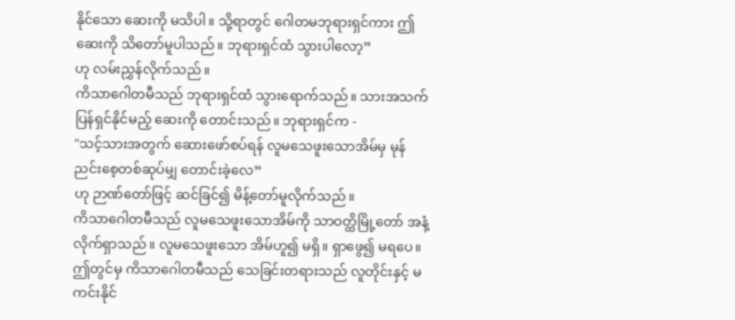နိုင်သော ဆေးကို မသိပါ။ သို့ရာတွင် ဂေါတမဘုရားရှင်ကား ဤဆေးကို သိတော်မူပါသည်။ ဘုရားရှင်ထံ သွားပါလော့”
ဟု လမ်းညွှန်လိုက်သည်။
ကိသာဂေါတမီသည် ဘုရားရှင်ထံ သွားရောက်သည်။ သားအသက် ပြန်ရှင်နိုင်မည့် ဆေးကို တောင်းသည်။ ဘုရားရှင်က -
"သင့်သားအတွက် ဆေားဖော်စပ်ရန် လူမသေဖူးသောအိမ်မှ မုန်ညင်းစေ့တစ်ဆုပ်မျှ တောင်းခဲ့လေ”
ဟု ဉာဏ်တော်ဖြင့် ဆင်ခြင်၍ မိန့်တော်မူလိုက်သည်။
ကိသာဂေါတမီသည် လူမသေဖူးသောအိမ်ကို သာဝတ္ထိမြို့တော် အနံ့ လိုက်ရှာသည်။ လူမသေဖူးသော အိမ်ဟူ၍ မရှိ။ ရှာဖွေ၍ မရပေ။
ဤတွင်မှ ကိသာဂေါတမီသည် သေခြင်းတရားသည် လူတိုင်းနှင့် မကင်းနိုင်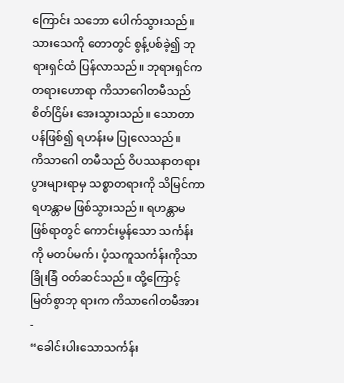ကြောင်း သဘော ပေါက်သွားသည်။ သားသေကို တောတွင် စွန့်ပစ်ခဲ့၍ ဘုရားရှင်ထံ ပြန်လာသည်။ ဘုရားရှင်က တရားဟောရာ ကိသာဂေါတမီသည် စိတ်ငြိမ်း အေးသွားသည်။ သောတာပန်ဖြစ်၍ ရဟန်းမ ပြုလေသည်။
ကိသာဂေါ တမီသည် ဝိပဿနာတရား ပွားများရာမှ သစ္စာတရားကို သိမြင်ကာ ရဟန္တာမ ဖြစ်သွားသည်။ ရဟန္တာမ ဖြစ်ရာတွင် ကောင်းမွန်သော သင်္ကန်းကို မတပ်မက်၊ ပံ့သကူသင်္ကန်းကိုသာ ခြိုးခြံ ဝတ်ဆင်သည်။ ထို့ကြောင့် မြတ်စွာဘု ရားက ကိသာဂေါတမီအား -
“ခေါင်းပါးသောသင်္ကန်း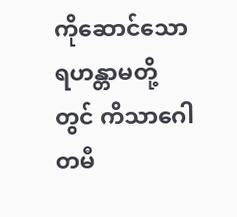ကိုဆောင်သော ရဟန္တာမတို့တွင် ကိသာဂေါတမီ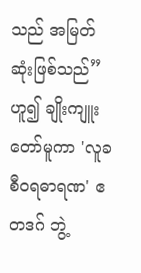သည် အမြတ်ဆုံးဖြစ်သည်”
ဟူ၍ ချိုးကျူးတော်မူကာ 'လူခစီဝရဓာရဏ' ဧတဒဂ် ဘွဲ့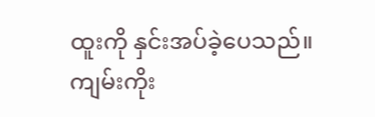ထူးကို နှင်းအပ်ခဲ့ပေသည်။
ကျမ်းကိုး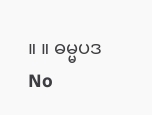။ ။ ဓမ္မပဒ
No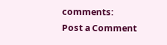comments:
Post a Comment